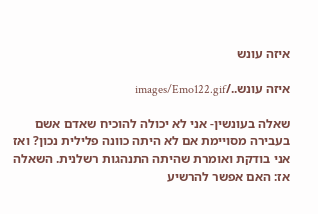איזה עונש

איזה עונש../images/Emo122.gif

שאלה בעונשין- אני לא יכולה להוכיח שאדם אשם בעבירה מסויימת אם לא היתה כוונה פלילית נכון? ואז אני בודקת ואומרת שהיתה התנהגות רשלנית. השאלה אז: האם אפשר להרשיע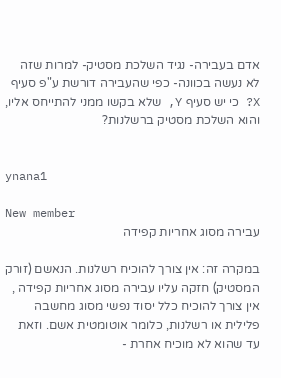אדם בעבירה- נגיד השלכת מסטיק- למרות שזה לא נעשה בכוונה- כפי שהעבירה דורשת ע"פ סעיף X? כי יש סעיף Y, שלא בקשו ממני להתייחס אליו, והוא השלכת מסטיק ברשלנות?


ynana1

New member
עבירה מסוג אחריות קפידה

במקרה זה: אין צורך להוכיח רשלנות. הנאשם (זורק המסטיק) חזקה עליו עבירה מסוג אחריות קפידה , אין צורך להוכיח כלל יסוד נפשי מסוג מחשבה פלילית או רשלנות, כלומר אוטומטית אשם. וזאת עד שהוא לא מוכיח אחרת -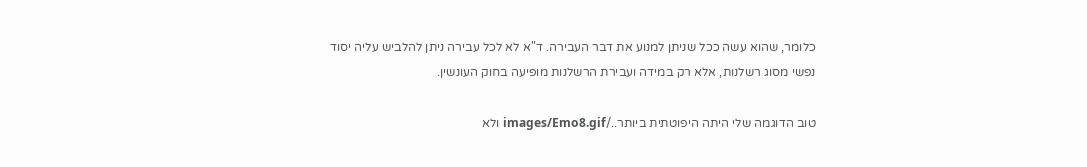כלומר, שהוא עשה ככל שניתן למנוע את דבר העבירה. ד"א לא לכל עבירה ניתן להלביש עליה יסוד נפשי מסוג רשלנות, אלא רק במידה ועבירת הרשלנות מופיעה בחוק העונשין.

טוב הדוגמה שלי היתה היפוטתית ביותר../images/Emo8.gif ולא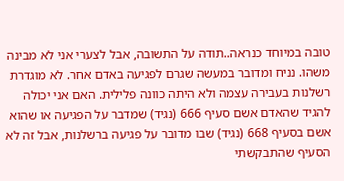טובה במיוחד כנראה..תודה על התשובה, אבל לצערי אני לא מבינה משהו. נניח ומדובר במעשה שגרם לפגיעה באדם אחר. לא מוגדרת רשלנות בעבירה עצמה ולא היתה כוונה פלילית. האם אני יכולה להגיד שהאדם אשם סעיף 666 (נגיד) שמדבר על הפגיעה או שהוא אשם בסעיף 668 (נגיד) שבו מדובר על פגיעה ברשלנות, אבל זה לא הסעיף שהתבקשתי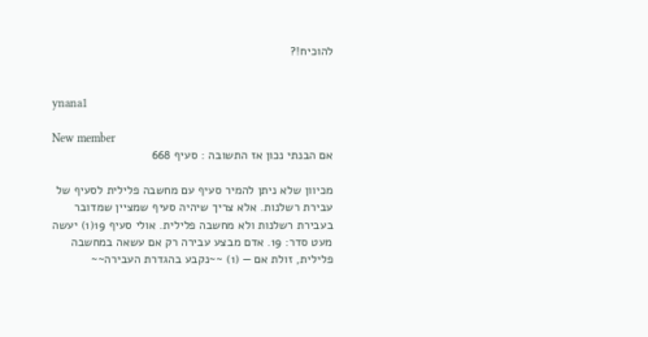להוכיח!?


ynana1

New member
אם הבנתי נכון אז התשובה : סעיף 668

מכיוון שלא ניתן להמיר סעיף עם מחשבה פלילית לסעיף של עבירת רשלנות. אלא צריך שיהיה סעיף שמציין שמדובר בעבירת רשלנות ולא מחשבה פלילית. אולי סעיף 19(1) יעשה מעט סדר: 19. אדם מבצע עבירה רק אם עשאה במחשבה פלילית, זולת אם — (1) ~~נקבע בהגדרת העבירה~~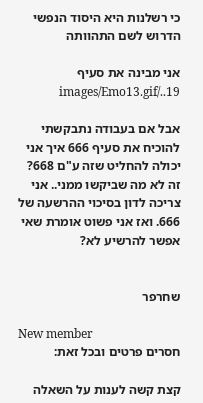כי רשלנות היא היסוד הנפשי הדרוש לשם התהוותה

אני מבינה את סעיף 19../images/Emo13.gif

אבל אם בעבודה נתבקשתי להוכיח את סעיף 666 איך אני יכולה להחליט שזה ע"ם 668? זה לא מה שביקשו ממני.. אני צריכה לדון בסיכוי ההרשעה של 666. ואז אני פשוט אומרת שאי אפשר להרשיע לא?


שחרפר

New member
חסרים פרטים ובכל זאת:

קצת קשה לענות על השאלה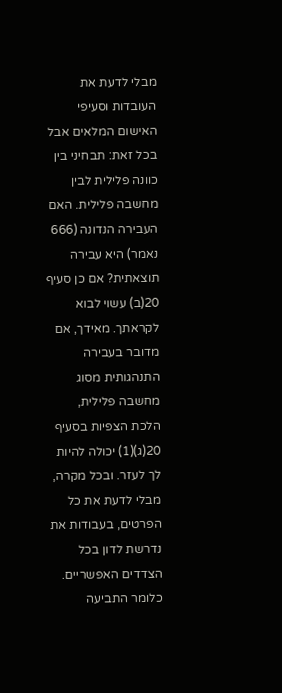מבלי לדעת את העובדות וסעיפי האישום המלאים אבל בכל זאת: תבחיני בין כוונה פלילית לבין מחשבה פלילית. האם העבירה הנדונה (666 נאמר) היא עבירה תוצאתית? אם כן סעיף 20(ב) עשוי לבוא לקראתך. מאידך, אם מדובר בעבירה התנהגותית מסוג מחשבה פלילית, הלכת הצפיות בסעיף 20(ג)(1) יכולה להיות לך לעזר. ובכל מקרה, מבלי לדעת את כל הפרטים, בעבודות את נדרשת לדון בכל הצדדים האפשריים. כלומר התביעה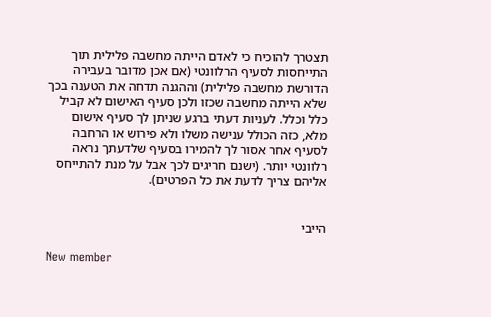תצטרך להוכיח כי לאדם הייתה מחשבה פלילית תוך התייחסות לסעיף הרלוונטי (אם אכן מדובר בעבירה הדורשת מחשבה פלילית) וההגנה תדחה את הטענה בכך שלא הייתה מחשבה שכזו ולכן סעיף האישום לא קביל כלל וכלל. לעניות דעתי ברגע שניתן לך סעיף אישום מלא, כזה הכולל ענישה משלו ולא פירוש או הרחבה לסעיף אחר אסור לך להמירו בסעיף שלדעתך נראה רלוונטי יותר. (ישנם חריגים לכך אבל על מנת להתייחס אליהם צריך לדעת את כל הפרטים).


הייבי

New member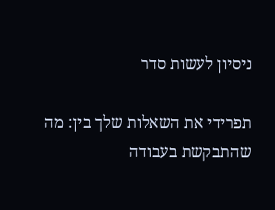ניסיון לעשות סדר

תפרידי את השאלות שלך בין: מה שהתבקשת בעבודה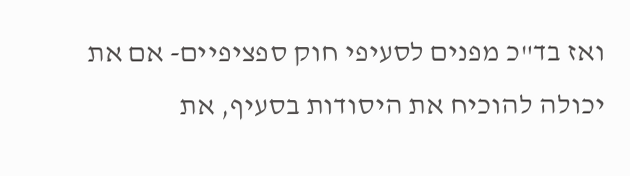ואז בד"כ מפנים לסעיפי חוק ספציפיים- אם את יכולה להוכיח את היסודות בסעיף, את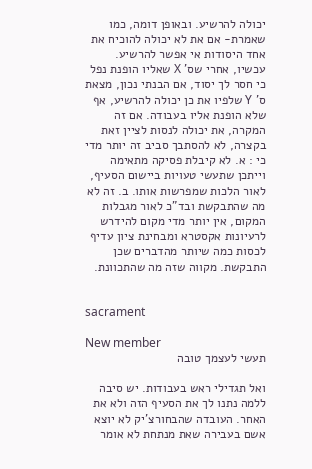יכולה להרשיע. ובאופן דומה, כמו שאמרת- אם את לא יכולה להוכיח את אחד היסודות אי אפשר להרשיע. עכשיו, אחרי שס' X שאליו הופנת נפל כי חסר לך יסוד, אם הבנתי נכון, מצאת ס' Y שלפיו את כן יכולה להרשיע, אף שלא הופנת אליו בעבודה. אם זה המקרה, את יכולה לנסות לציין זאת בקצרה, לא להסתבך סביב זה יותר מדי כי : א. לא קיבלת פסיקה מתאימה וייתכן שתעשי טעויות ביישום הסעיף, לאור הלכות שמפרשות אותו. ב. זה לא מה שהתבקשת ובד"כ לאור מגבלות המקום, אין יותר מדי מקום להידרש לרעיונות אקסטרא ומבחינת ציון עדיף לכסות כמה שיותר מהדברים שכן התבקשת. מקווה שזה מה שהתכוונת.


sacrament

New member
תעשי לעצמך טובה

ואל תגדילי ראש בעבודות. יש סיבה ללמה נתנו לך את הסעיף הזה ולא את האחר. העובדה שהבחורצ'יק לא יוצא אשם בעבירה שאת מנתחת לא אומר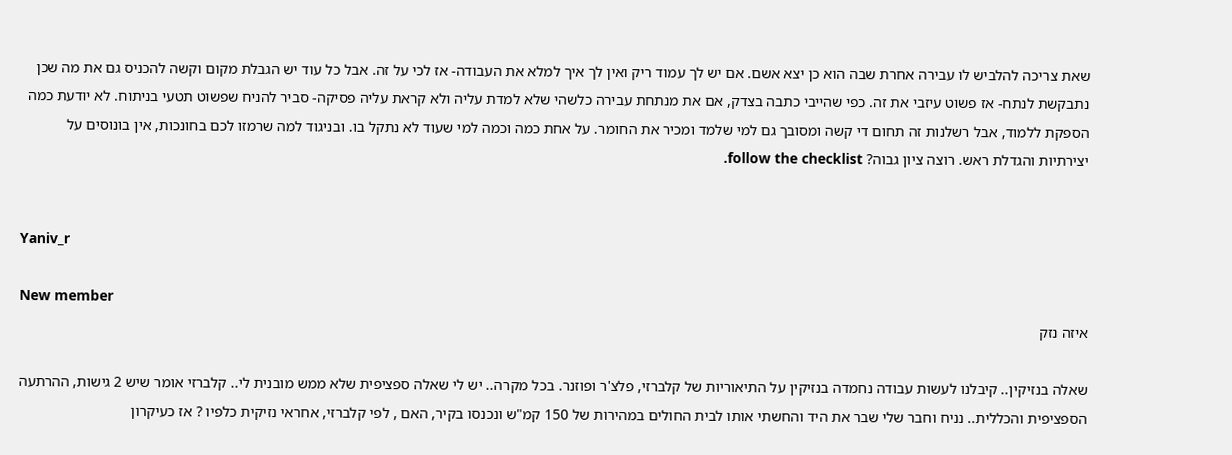שאת צריכה להלביש לו עבירה אחרת שבה הוא כן יצא אשם. אם יש לך עמוד ריק ואין לך איך למלא את העבודה- אז לכי על זה. אבל כל עוד יש הגבלת מקום וקשה להכניס גם את מה שכן נתבקשת לנתח- אז פשוט עיזבי את זה. כפי שהייבי כתבה בצדק, אם את מנתחת עבירה כלשהי שלא למדת עליה ולא קראת עליה פסיקה- סביר להניח שפשוט תטעי בניתוח. לא יודעת כמה הספקת ללמוד, אבל רשלנות זה תחום די קשה ומסובך גם למי שלמד ומכיר את החומר. על אחת כמה וכמה למי שעוד לא נתקל בו. ובניגוד למה שרמזו לכם בחונכות, אין בונוסים על יצירתיות והגדלת ראש. רוצה ציון גבוה? follow the checklist.


Yaniv_r

New member
איזה נזק

שאלה בנזיקין.. קיבלנו לעשות עבודה נחמדה בנזיקין על התיאוריות של קלברזי, פלצ'ר ופוזנר. בכל מקרה.. יש לי שאלה ספציפית שלא ממש מובנית לי.. קלברזי אומר שיש 2 גישות, ההרתעה הספציפית והכללית.. נניח וחבר שלי שבר את היד והחשתי אותו לבית החולים במהירות של 150 קמ"ש ונכנסו בקיר, האם , לפי קלברזי, אחראי נזיקית כלפיו ? אז כעיקרון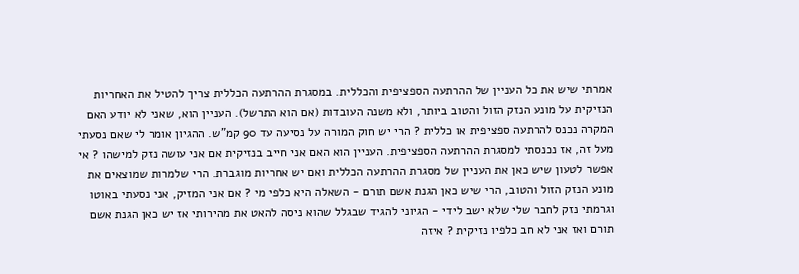אמרתי שיש את כל העניין של ההרתעה הספציפית והכללית. במסגרת ההרתעה הכללית צריך להטיל את האחריות הנזיקית על מונע הנזק הזול והטוב ביותר, ולא משנה העובדות (אם הוא התרשל). העניין הוא, שאני לא יודע האם המקרה נכנס להרתעה ספציפית או כללית ? הרי יש חוק המורה על נסיעה עד 90 קמ"ש. ההגיון אומר לי שאם נסעתי מעל זה, אז נכנסתי למסגרת ההרתעה הספציפית. העניין הוא האם אני חייב בנזיקית אם אני עושה נזק למישהו ? אי אפשר לטעון שיש כאן את העניין של מסגרת ההרתעה הכללית ואם יש אחריות מוגברת. הרי שלמרות שמוצאים את מונע הנזק הזול והטוב, הרי שיש כאן הגנת אשם תורם - השאלה היא כלפי מי ? אם אני המזיק, אני נסעתי באוטו וגרמתי נזק לחבר שלי שלא ישב לידי - הגיוני להגיד שבגלל שהוא ניסה להאט את מהירותי אז יש כאן הגנת אשם תורם ואז אני לא חב כלפיו נזיקית ? איזה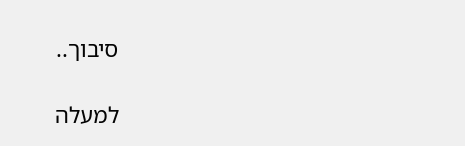סיבוך..

למעלה